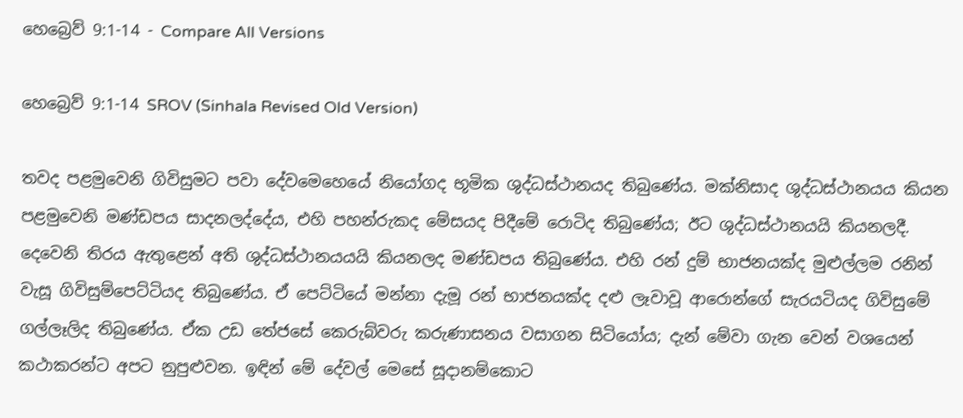හෙබ්‍රෙව් 9:1-14 - Compare All Versions

හෙබ්‍රෙව් 9:1-14 SROV (Sinhala Revised Old Version)

තවද පළමුවෙනි ගිවිසුමට පවා දේවමෙහෙයේ නියෝගද භූමික ශුද්ධස්ථානයද තිබුණේය. මක්නිසාද ශුද්ධස්ථානයය කියන පළමුවෙනි මණ්ඩපය සාදනලද්දේය, එහි පහන්රුකද මේසයද පිදීමේ රොටිද තිබුණේය; ඊට ශුද්ධස්ථානයයි කියනලදී. දෙවෙනි තිරය ඇතුළෙන් අති ශුද්ධස්ථානයයයි කියනලද මණ්ඩපය තිබුණේය. එහි රන් දුම් භාජනයක්ද මුළුල්ලම රනින් වැසූ ගිවිසුම්පෙට්ටියද තිබුණේය. ඒ පෙට්ටියේ මන්නා දැමූ රන් භාජනයක්ද දළු ලෑවාවූ ආරොන්ගේ සැරයටියද ගිවිසුමේ ගල්ලෑලිද තිබුණේය. ඒක උඩ තේජසේ කෙරුබ්වරු කරුණාසනය වසාගන සිටියෝය; දැන් මේවා ගැන වෙන් වශයෙන් කථාකරන්ට අපට නුපුළුවන. ඉඳින් මේ දේවල් මෙසේ සූදානම්කොට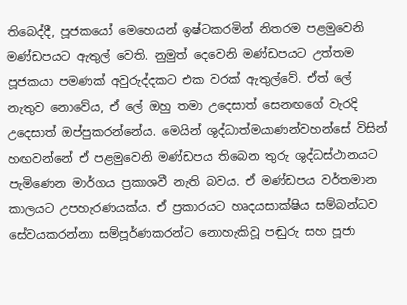තිබෙද්දී, පූජකයෝ මෙහෙයන් ඉෂ්ටකරමින් නිතරම පළමුවෙනි මණ්ඩපයට ඇතුල් වෙති. නුමුත් දෙවෙනි මණ්ඩපයට උත්තම පූජකයා පමණක් අවුරුද්දකට එක වරක් ඇතුල්වේ. ඒත් ලේ නැතුව නොවේය, ඒ ලේ ඔහු තමා උදෙසාත් සෙනඟගේ වැරදි උදෙසාත් ඔප්පුකරන්නේය. මෙයින් ශුද්ධාත්මයාණන්වහන්සේ විසින් හඟවන්නේ ඒ පළමුවෙනි මණ්ඩපය තිබෙන තුරු ශුද්ධස්ථානයට පැමිණෙන මාර්ගය ප්‍රකාශවී නැති බවය. ඒ මණ්ඩපය වර්තමාන කාලයට උපහැරණයක්ය. ඒ ප්‍රකාරයට හෘදයසාක්ෂිය සම්බන්ධව සේවයකරන්නා සම්පූර්ණකරන්ට නොහැකිවූ පඬුරු සහ පූජා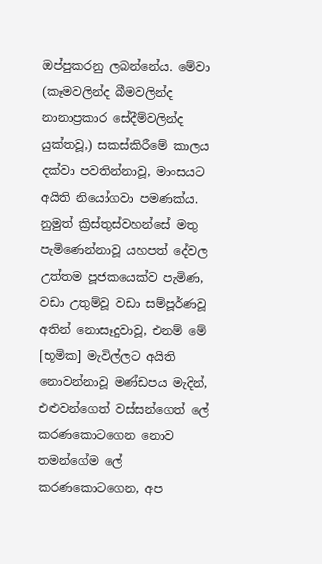ඔප්පුකරනු ලබන්නේය. මේවා (කෑමවලින්ද බීමවලින්ද නානාප්‍රකාර සේදීම්වලින්ද යුක්තවූ,) සකස්කිරීමේ කාලය දක්වා පවතින්නාවූ, මාංසයට අයිති නියෝගවා පමණක්ය. නුමුත් ක්‍රිස්තුස්වහන්සේ මතු පැමිණෙන්නාවූ යහපත් දේවල උත්තම පූජකයෙක්ව පැමිණ, වඩා උතුම්වූ වඩා සම්පූර්ණවූ අතින් නොසෑදුවාවූ, එනම් මේ [භූමික] මැවිල්ලට අයිති නොවන්නාවූ මණ්ඩපය මැදින්, එළුවන්ගෙත් වස්සන්ගෙත් ලේ කරණකොටගෙන නොව තමන්ගේම ලේ කරණකොටගෙන, අප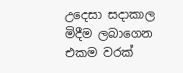උදෙසා සදාකාල මිදීම ලබාගෙන එකම වරක්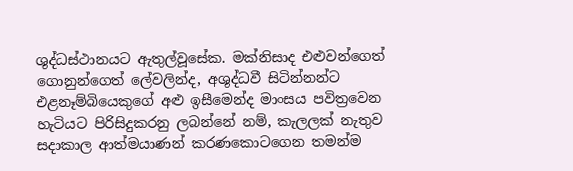ශුද්ධස්ථානයට ඇතුල්වූසේක. මක්නිසාද එළුවන්ගෙත් ගොනුන්ගෙත් ලේවලින්ද, අශුද්ධවී සිටින්නන්ට එළනෑම්බියෙකුගේ අළු ඉසීමෙන්ද මාංසය පවිත්‍රවෙන හැටියට පිරිසිදුකරනු ලබන්නේ නම්, කැලලක් නැතුව සදාකාල ආත්මයාණන් කරණකොටගෙන තමන්ම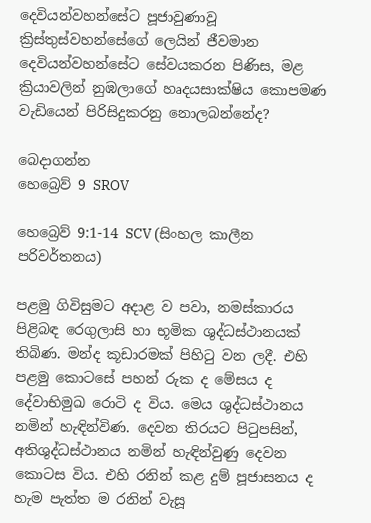දෙවියන්වහන්සේට පූජාවුණාවූ ක්‍රිස්තුස්වහන්සේගේ ලෙයින් ජීවමාන දෙවියන්වහන්සේට සේවයකරන පිණිස, මළ ක්‍රියාවලින් නුඹලාගේ හෘදයසාක්ෂිය කොපමණ වැඩියෙන් පිරිසිදුකරනු නොලබන්නේද?

බෙදාගන්න
හෙබ්‍රෙව් 9 SROV

හෙබ්‍රෙව් 9:1-14 SCV (සිංහල කාලීන පරිවර්තනය)

පළමු ගිවිසුමට අදාළ ව පවා, නමස්කාරය පිළිබඳ රෙගුලාසි හා භූමික ශුද්ධස්ථානයක් තිබිණ. මන්ද කූඩාරමක් පිහිටු වන ලදී. එහි පළමු කොටසේ පහන් රුක ද මේසය ද දේවාභිමුඛ රොටි ද විය. මෙය ශුද්ධස්ථානය නමින් හැඳින්විණ. දෙවන තිරයට පිටුපසින්, අතිශුද්ධස්ථානය නමින් හැඳින්වුණු දෙවන කොටස විය. එහි රනින් කළ දුම් පූජාසනය ද හැම පැත්ත ම රනින් වැසූ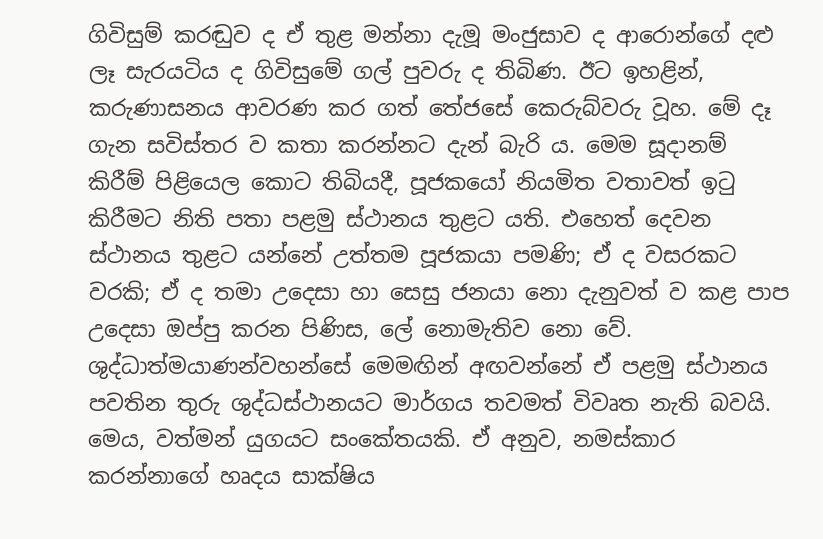ගිවිසුම් කරඬුව ද ඒ තුළ මන්නා දැමූ මංජුසාව ද ආරොන්ගේ දළු ලෑ සැරයටිය ද ගිවිසුමේ ගල් පුවරු ද තිබිණ. ඊට ඉහළින්, කරුණාසනය ආවරණ කර ගත් තේජසේ කෙරුබ්වරු වූහ. මේ දෑ ගැන සවිස්තර ව කතා කරන්නට දැන් බැරි ය. මෙම සූදානම් කිරීම් පිළියෙල කොට තිබියදී, පූජකයෝ නියමිත වතාවත් ඉටු කිරීමට නිති පතා පළමු ස්ථානය තුළට යති. එහෙත් දෙවන ස්ථානය තුළට යන්නේ උත්තම පූජකයා පමණි; ඒ ද වසරකට වරකි; ඒ ද තමා උදෙසා හා සෙසු ජනයා නො දැනුවත් ව කළ පාප උදෙසා ඔප්පු කරන පිණිස, ලේ නොමැතිව නො වේ. ශුද්ධාත්මයාණන්වහන්සේ මෙමඟින් අඟවන්නේ ඒ පළමු ස්ථානය පවතින තුරු ශුද්ධස්ථානයට මාර්ගය තවමත් විවෘත නැති බවයි. මෙය, වත්මන් යුගයට සංකේතයකි. ඒ අනුව, නමස්කාර කරන්නාගේ හෘදය සාක්ෂිය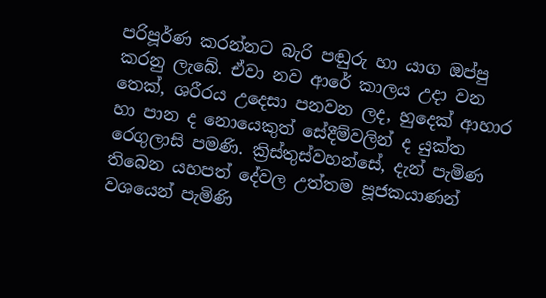පරිපූර්ණ කරන්නට බැරි පඬුරු හා යාග ඔප්පු කරනු ලැබේ. ඒවා නව ආරේ කාලය උදා වන තෙක්, ශරීරය උදෙසා පනවන ලද, හුදෙක් ආහාර හා පාන ද නොයෙකුත් සේදීම්වලින් ද යුක්ත රෙගුලාසි පමණි. ක්‍රිස්තුස්වහන්සේ, දැන් පැමිණ තිබෙන යහපත් දේවල උත්තම පූජකයාණන් වශයෙන් පැමිණි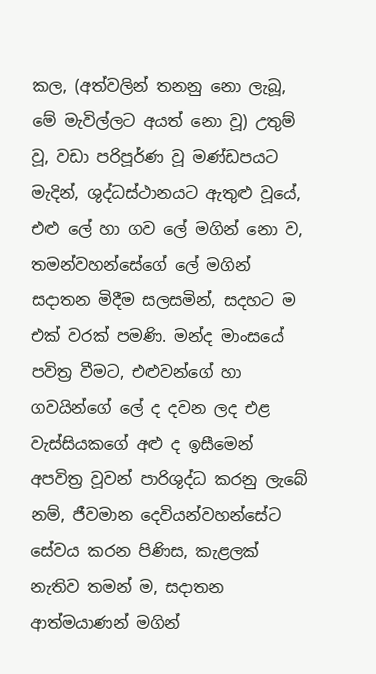කල, (අත්වලින් තනනු නො ලැබූ, මේ මැවිල්ලට අයත් නො වූ) උතුම් වූ, වඩා පරිපූර්ණ වූ මණ්ඩපයට මැදින්, ශුද්ධස්ථානයට ඇතුළු වූයේ, එළු ලේ හා ගව ලේ මගින් නො ව, තමන්වහන්සේගේ ලේ මගින් සදාතන මිදීම සලසමින්, සදහට ම එක් වරක් පමණි. මන්ද මාංසයේ පවිත්‍ර වීමට, එළුවන්ගේ හා ගවයින්ගේ ලේ ද දවන ලද එළ වැස්සියකගේ අළු ද ඉසීමෙන් අපවිත්‍ර වූවන් පාරිශුද්ධ කරනු ලැබේ නම්, ජීවමාන දෙවියන්වහන්සේට සේවය කරන පිණිස, කැළලක් නැතිව තමන් ම, සදාතන ආත්මයාණන් මගින්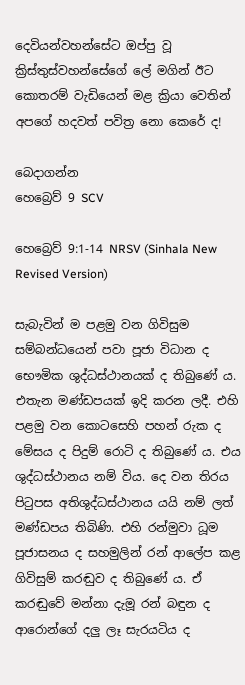දෙවියන්වහන්සේට ඔප්පු වූ ක්‍රිස්තුස්වහන්සේගේ ලේ මගින් ඊට කොතරම් වැඩියෙන් මළ ක්‍රියා වෙතින් අපගේ හදවත් පවිත්‍ර නො කෙරේ ද!

බෙදාගන්න
හෙබ්‍රෙව් 9 SCV

හෙබ්‍රෙව් 9:1-14 NRSV (Sinhala New Revised Version)

සැබැවින් ම පළමු වන ගිවිසුම සම්බන්ධයෙන් පවා පූජා විධාන ද භෞමික ශුද්ධස්ථානයක් ද තිබුණේ ය. එතැන මණ්ඩපයක් ඉදි කරන ලදී. එහි පළමු වන කොටසෙහි පහන් රුක ද මේසය ද පිදුම් රොටි ද තිබුණේ ය. එය ශුද්ධස්ථානය නම් විය. දෙ වන තිරය පිටුපස අතිශුද්ධස්ථානය යයි නම් ලත් මණ්ඩපය තිබිණි. එහි රන්මුවා ධූම පූජාසනය ද සහමුලින් රන් ආලේප කළ ගිවිසුම් කරඬුව ද තිබුණේ ය. ඒ කරඬුවේ මන්නා දැමූ රන් බඳුන ද ආරොන්ගේ දලු ලෑ සැරයටිය ද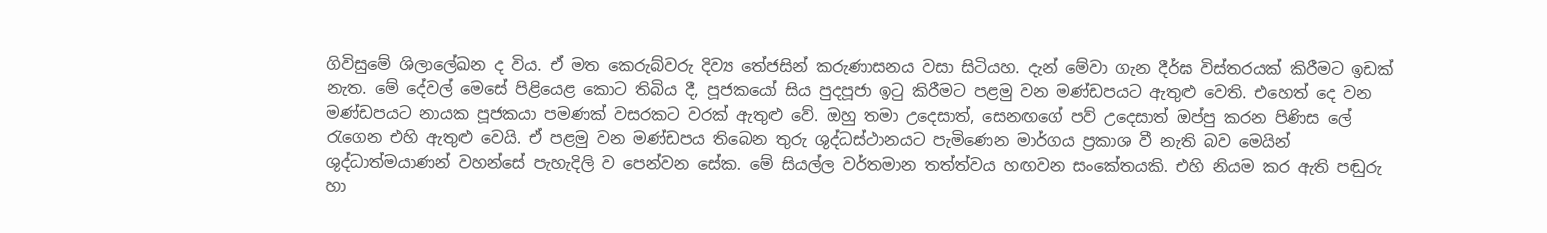ගිවිසුමේ ශිලාලේඛන ද විය. ඒ මත කෙරුබ්වරු දිව්‍ය තේජසින් කරුණාසනය වසා සිටියහ. දැන් මේවා ගැන දීර්ඝ විස්තරයක් කිරීමට ඉඩක් නැත. මේ දේවල් මෙසේ පිළියෙළ කොට තිබිය දී, පූජකයෝ සිය පුදපූජා ඉටු කිරීමට පළමු වන මණ්ඩපයට ඇතුළු වෙති. එහෙත් දෙ වන මණ්ඩපයට නායක පූජකයා පමණක් වසරකට වරක් ඇතුළු වේ. ඔහු තමා උදෙසාත්, සෙනඟගේ පව් උදෙසාත් ඔප්පු කරන පිණිස ලේ රැගෙන එහි ඇතුළු වෙයි. ඒ පළමු වන මණ්ඩපය තිබෙන තුරු ශුද්ධස්ථානයට පැමිණෙන මාර්ගය ප්‍රකාශ වී නැති බව මෙයින් ශුද්ධාත්මයාණන් වහන්සේ පැහැදිලි ව පෙන්වන සේක. මේ සියල්ල වර්තමාන තත්ත්වය හඟවන සංකේතයකි. එහි නියම කර ඇති පඬුරු හා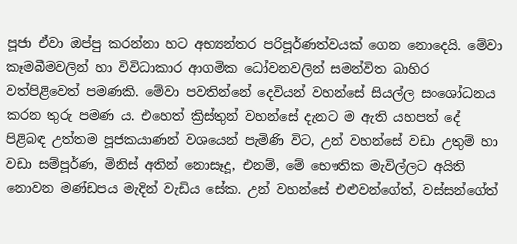පූජා ඒවා ඔප්පු කරන්නා හට අභ්‍යන්තර පරිපූර්ණත්වයක් ගෙන නොදෙයි. මේවා කෑමබීමවලින් හා විවිධාකාර ආගමික ධෝවනවලින් සමන්විත බාහිර වත්පිළිවෙත් පමණකි. මේවා පවතින්නේ දෙවියන් වහන්සේ සියල්ල සංශෝධනය කරන තුරු පමණ ය. එහෙත් ක්‍රිස්තුන් වහන්සේ දැනට ම ඇති යහපත් දේ පිළිබඳ උත්තම පූජකයාණන් වශයෙන් පැමිණි විට, උන් වහන්සේ වඩා උතුම් හා වඩා සම්පූර්ණ, මිනිස් අතින් නොසෑදූ, එනම්, මේ භෞතික මැවිල්ලට අයිති නොවන මණ්ඩපය මැදින් වැඩිය සේක. උන් වහන්සේ එළුවන්ගේත්, වස්සන්ගේත්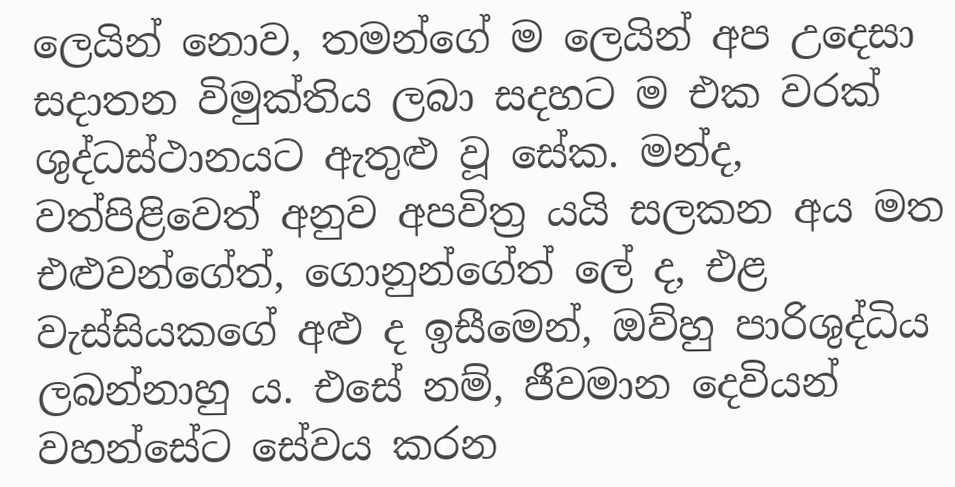ලෙයින් නොව, තමන්ගේ ම ලෙයින් අප උදෙසා සදාතන විමුක්තිය ලබා සදහට ම එක වරක් ශුද්ධස්ථානයට ඇතුළු වූ සේක. මන්ද, වත්පිළිවෙත් අනුව අපවිත්‍ර යයි සලකන අය මත එළුවන්ගේත්, ගොනුන්ගේත් ලේ ද, එළ වැස්සියකගේ අළු ද ඉසීමෙන්, ඔව්හු පාරිශුද්ධිය ලබන්නාහු ය. එසේ නම්, ජීවමාන දෙවියන් වහන්සේට සේවය කරන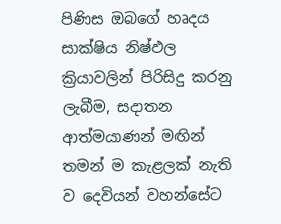පිණිස ඔබගේ හෘදය සාක්ෂිය නිෂ්ඵල ක්‍රියාවලින් පිරිසිදු කරනු ලැබීම, සදාතන ආත්මයාණන් මඟින් තමන් ම කැළලක් නැති ව දෙවියන් වහන්සේට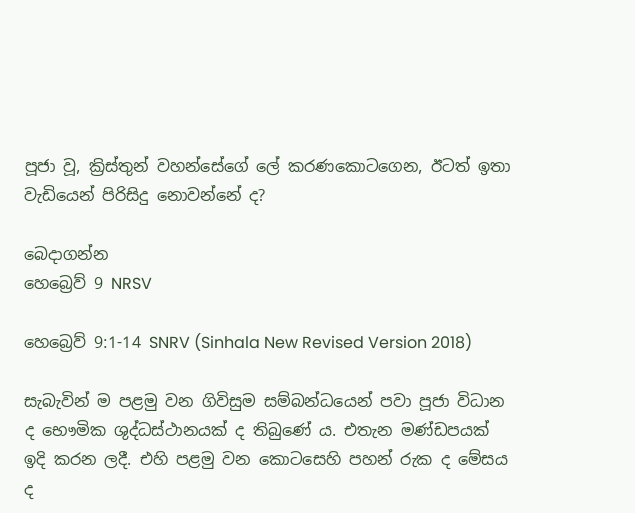පූජා වූ, ක්‍රිස්තුන් වහන්සේගේ ලේ කරණකොටගෙන, ඊටත් ඉතා වැඩියෙන් පිරිසිදු නොවන්නේ ද?

බෙදාගන්න
හෙබ්‍රෙව් 9 NRSV

හෙබ්‍රෙව් 9:1-14 SNRV (Sinhala New Revised Version 2018)

සැබැවින් ම පළමු වන ගිවිසුම සම්බන්ධයෙන් පවා පූජා විධාන ද භෞමික ශුද්ධස්ථානයක් ද තිබුණේ ය. එතැන මණ්ඩපයක් ඉදි කරන ලදී. එහි පළමු වන කොටසෙහි පහන් රුක ද මේසය ද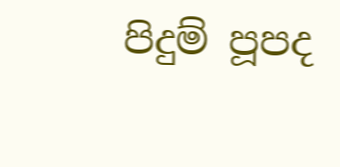පිදුම් පූපද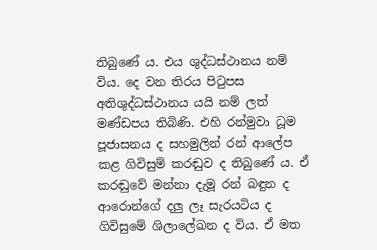තිබුණේ ය. එය ශුද්ධස්ථානය නම් විය. දෙ වන තිරය පිටුපස අතිශුද්ධස්ථානය යයි නම් ලත් මණ්ඩපය තිබිණි. එහි රන්මුවා ධූම පූජාසනය ද සහමුලින් රන් ආලේප කළ ගිවිසුම් කරඬුව ද තිබුණේ ය. ඒ කරඬුවේ මන්නා දැමූ රන් බඳුන ද ආරොන්ගේ දලු ලෑ සැරයටිය ද ගිවිසුමේ ශිලාලේඛන ද විය. ඒ මත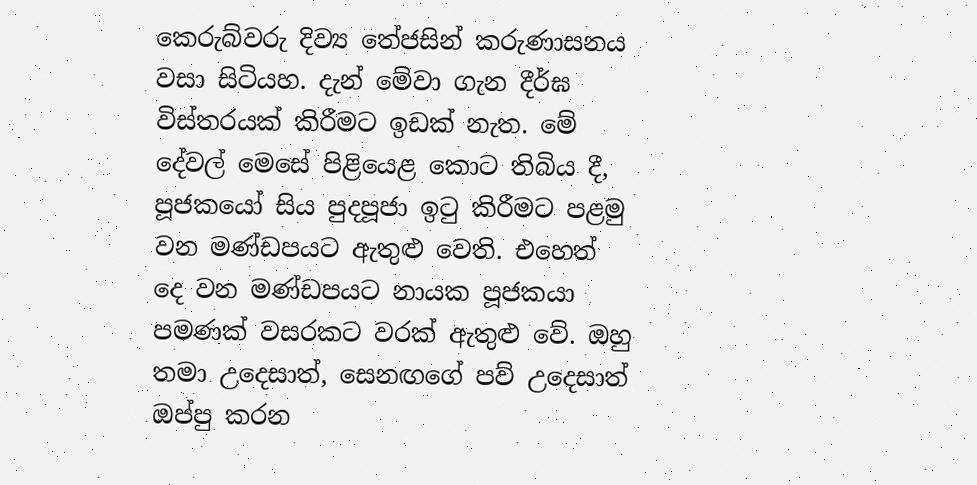කෙරුබ්වරු දිව්‍ය තේජසින් කරුණාසනය වසා සිටියහ. දැන් මේවා ගැන දීර්ඝ විස්තරයක් කිරීමට ඉඩක් නැත. මේ දේවල් මෙසේ පිළියෙළ කොට තිබිය දී, පූජකයෝ සිය පුදපූජා ඉටු කිරීමට පළමු වන මණ්ඩපයට ඇතුළු වෙති. එහෙත් දෙ වන මණ්ඩපයට නායක පූජකයා පමණක් වසරකට වරක් ඇතුළු වේ. ඔහු තමා උදෙසාත්, සෙනඟගේ පව් උදෙසාත් ඔප්පු කරන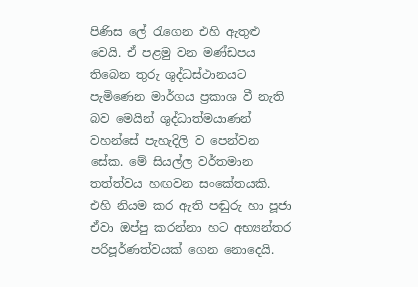පිණිස ලේ රැගෙන එහි ඇතුළු වෙයි. ඒ පළමු වන මණ්ඩපය තිබෙන තුරු ශුද්ධස්ථානයට පැමිණෙන මාර්ගය ප්‍රකාශ වී නැති බව මෙයින් ශුද්ධාත්මයාණන් වහන්සේ පැහැදිලි ව පෙන්වන සේක. මේ සියල්ල වර්තමාන තත්ත්වය හඟවන සංකේතයකි. එහි නියම කර ඇති පඬුරු හා පූජා ඒවා ඔප්පු කරන්නා හට අභ්‍යන්තර පරිපූර්ණත්වයක් ගෙන නොදෙයි.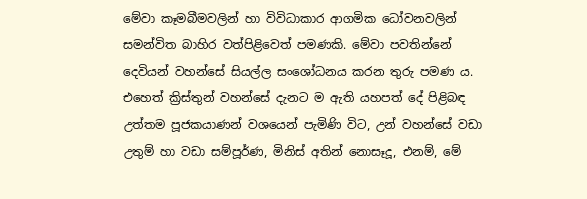මේවා කෑමබීමවලින් හා විවිධාකාර ආගමික ධෝවනවලින් සමන්විත බාහිර වත්පිළිවෙත් පමණකි. මේවා පවතින්නේ දෙවියන් වහන්සේ සියල්ල සංශෝධනය කරන තුරු පමණ ය. එහෙත් ක්‍රිස්තුන් වහන්සේ දැනට ම ඇති යහපත් දේ පිළිබඳ උත්තම පූජකයාණන් වශයෙන් පැමිණි විට, උන් වහන්සේ වඩා උතුම් හා වඩා සම්පූර්ණ, මිනිස් අතින් නොසෑදූ, එනම්, මේ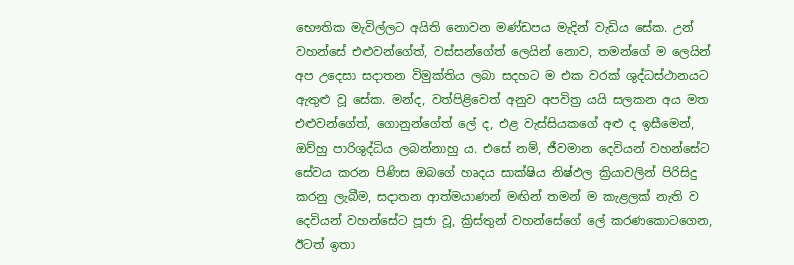භෞතික මැවිල්ලට අයිති නොවන මණ්ඩපය මැදින් වැඩිය සේක. උන් වහන්සේ එළුවන්ගේත්, වස්සන්ගේත් ලෙයින් නොව, තමන්ගේ ම ලෙයින් අප උදෙසා සදාතන විමුක්තිය ලබා සදහට ම එක වරක් ශුද්ධස්ථානයට ඇතුළු වූ සේක. මන්ද, වත්පිළිවෙත් අනුව අපවිත්‍ර යයි සලකන අය මත එළුවන්ගේත්, ගොනුන්ගේත් ලේ ද, එළ වැස්සියකගේ අළු ද ඉසීමෙන්, ඔව්හු පාරිශුද්ධිය ලබන්නාහු ය. එසේ නම්, ජීවමාන දෙවියන් වහන්සේට සේවය කරන පිණිස ඔබගේ හෘදය සාක්ෂිය නිෂ්ඵල ක්‍රියාවලින් පිරිසිදු කරනු ලැබීම, සදාතන ආත්මයාණන් මඟින් තමන් ම කැළලක් නැති ව දෙවියන් වහන්සේට පූජා වූ, ක්‍රිස්තුන් වහන්සේගේ ලේ කරණකොටගෙන, ඊටත් ඉතා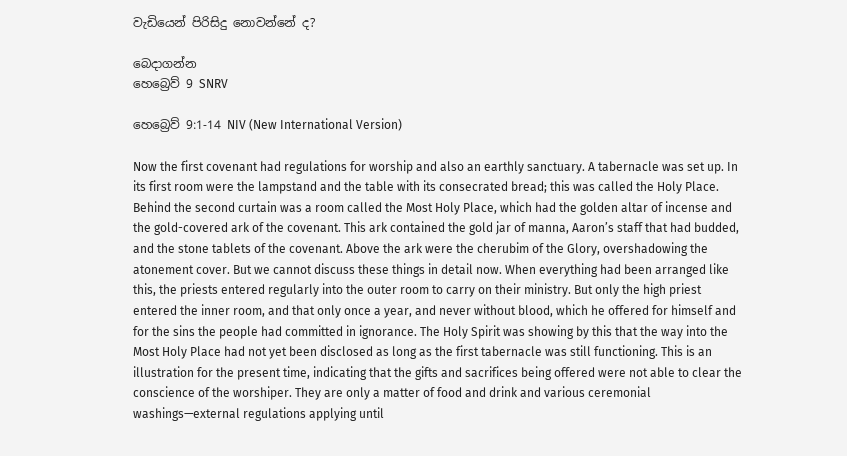වැඩියෙන් පිරිසිදු නොවන්නේ ද?

බෙදාගන්න
හෙබ්‍රෙව් 9 SNRV

හෙබ්‍රෙව් 9:1-14 NIV (New International Version)

Now the first covenant had regulations for worship and also an earthly sanctuary. A tabernacle was set up. In its first room were the lampstand and the table with its consecrated bread; this was called the Holy Place. Behind the second curtain was a room called the Most Holy Place, which had the golden altar of incense and the gold-covered ark of the covenant. This ark contained the gold jar of manna, Aaron’s staff that had budded, and the stone tablets of the covenant. Above the ark were the cherubim of the Glory, overshadowing the atonement cover. But we cannot discuss these things in detail now. When everything had been arranged like this, the priests entered regularly into the outer room to carry on their ministry. But only the high priest entered the inner room, and that only once a year, and never without blood, which he offered for himself and for the sins the people had committed in ignorance. The Holy Spirit was showing by this that the way into the Most Holy Place had not yet been disclosed as long as the first tabernacle was still functioning. This is an illustration for the present time, indicating that the gifts and sacrifices being offered were not able to clear the conscience of the worshiper. They are only a matter of food and drink and various ceremonial washings—external regulations applying until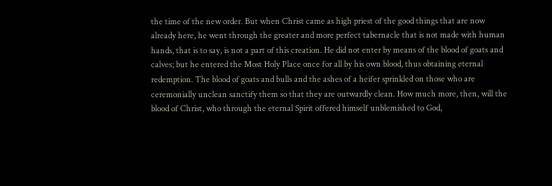the time of the new order. But when Christ came as high priest of the good things that are now already here, he went through the greater and more perfect tabernacle that is not made with human hands, that is to say, is not a part of this creation. He did not enter by means of the blood of goats and calves; but he entered the Most Holy Place once for all by his own blood, thus obtaining eternal redemption. The blood of goats and bulls and the ashes of a heifer sprinkled on those who are ceremonially unclean sanctify them so that they are outwardly clean. How much more, then, will the blood of Christ, who through the eternal Spirit offered himself unblemished to God,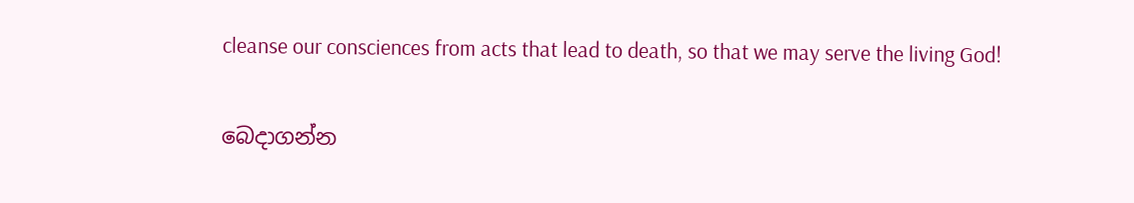cleanse our consciences from acts that lead to death, so that we may serve the living God!

බෙදාගන්න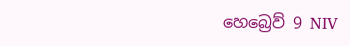හෙබ්‍රෙව් 9 NIV